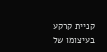קניית קרקע בעיצומו של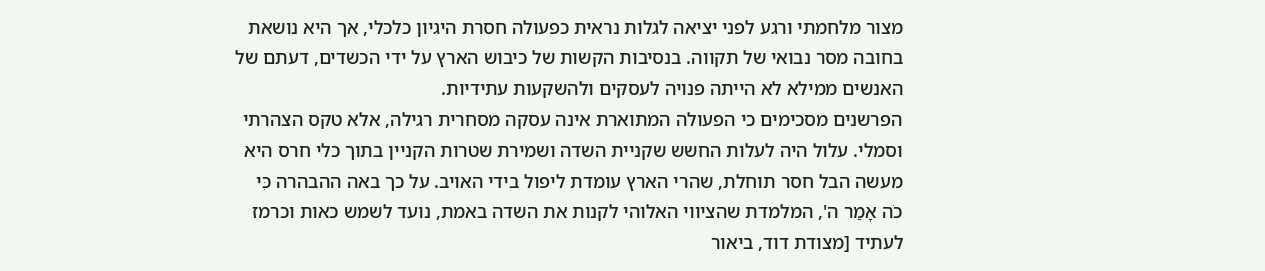מצור מלחמתי ורגע לפני יציאה לגלות נראית כפעולה חסרת היגיון כלכלי, אך היא נושאת בחובה מסר נבואי של תקווה. בנסיבות הקשות של כיבוש הארץ על ידי הכשדים, דעתם של האנשים ממילא לא הייתה פנויה לעסקים ולהשקעות עתידיות.
הפרשנים מסכימים כי הפעולה המתוארת אינה עסקה מסחרית רגילה, אלא טקס הצהרתי וסמלי. עלול היה לעלות החשש שקניית השדה ושמירת שטרות הקניין בתוך כלי חרס היא מעשה הבל חסר תוחלת, שהרי הארץ עומדת ליפול בידי האויב. על כך באה ההבהרה כִּי כֹה אָמַר ה', המלמדת שהציווי האלוהי לקנות את השדה באמת, נועד לשמש כאות וכרמז לעתיד [מצודת דוד, ביאור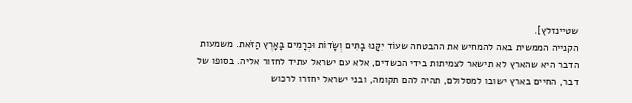שטיינזלץ].
הקנייה הממשית באה להמחיש את ההבטחה שעוֹד יִקָּנוּ בָתִּים וְשָׂדוֹת וּכְרָמִים בָּאָרֶץ הַזֹּאת. משמעות הדבר היא שהארץ לא תישאר לצמיתות בידי הכשדים, אלא עם ישראל עתיד לחזור אליה. בסופו של דבר, החיים בארץ ישובו למסלולם, תהיה להם תקומה, ובני ישראל יחזרו לרכוש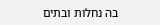בה נחלות ובתים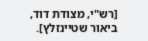[רש"י, מצודת דוד, ביאור שטיינזלץ].